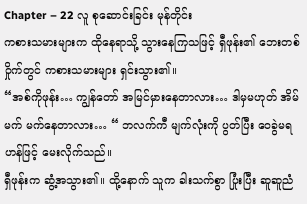Chapter – 22 လူ စုဆောင်းခြင်း မုန်တိုင်း
ကစားသမားများက ထိုနေရာသို့ သွားနေကြသဖြင့် ရှီဖုန်း၏ ဘေးတစ်ဝှိုက်တွင် ကစားသမားများ ရှင်းသွား၏။
“အစ်ကိုဖုန်း… ကျွန်တော် အမြင်မှားနေတာလား… ဒါမှမဟုတ် အိမ်မက် မက်နေတာလား… “ ဘလက်ကီ မျက်လုံးကို ပွတ်ပြီး ဝေခွဲမရဟန်ဖြင့် မေးလိုက်သည်။
ရှီဖုန်းက ဆွံ့အသွား၏။ ထို့နောက် သူက ခါးသက်စွာ ပြုံးပြီး ဆူဆူညံ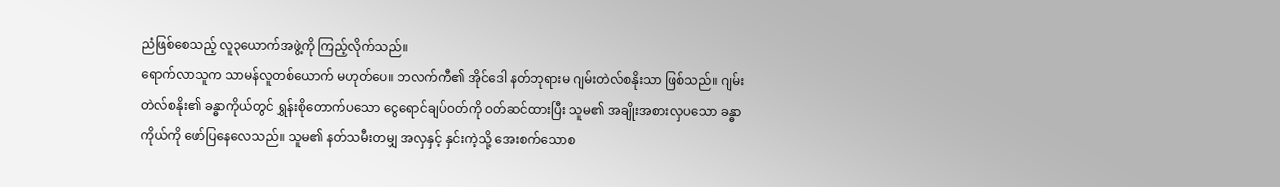ညံဖြစ်စေသည့် လူ၃ယောက်အဖွဲ့ကို ကြည့်လိုက်သည်။
ရောက်လာသူက သာမန်လူတစ်ယောက် မဟုတ်ပေ။ ဘလက်ကီ၏ အိုင်ဒေါ နတ်ဘုရားမ ဂျမ်းတဲလ်စနိုးသာ ဖြစ်သည်။ ဂျမ်းတဲလ်စနိုး၏ ခန္ဓာကိုယ်တွင် ရွှန်းစိုတောက်ပသော ငွေရောင်ချပ်ဝတ်ကို ဝတ်ဆင်ထားပြီး သူမ၏ အချိုးအစားလှပသော ခန္ဓာကိုယ်ကို ဖော်ပြနေလေသည်။ သူမ၏ နတ်သမီးတမျှ အလှနှင့် နှင်းကဲ့သို့ အေးစက်သောစ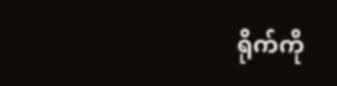ရိုက်ကို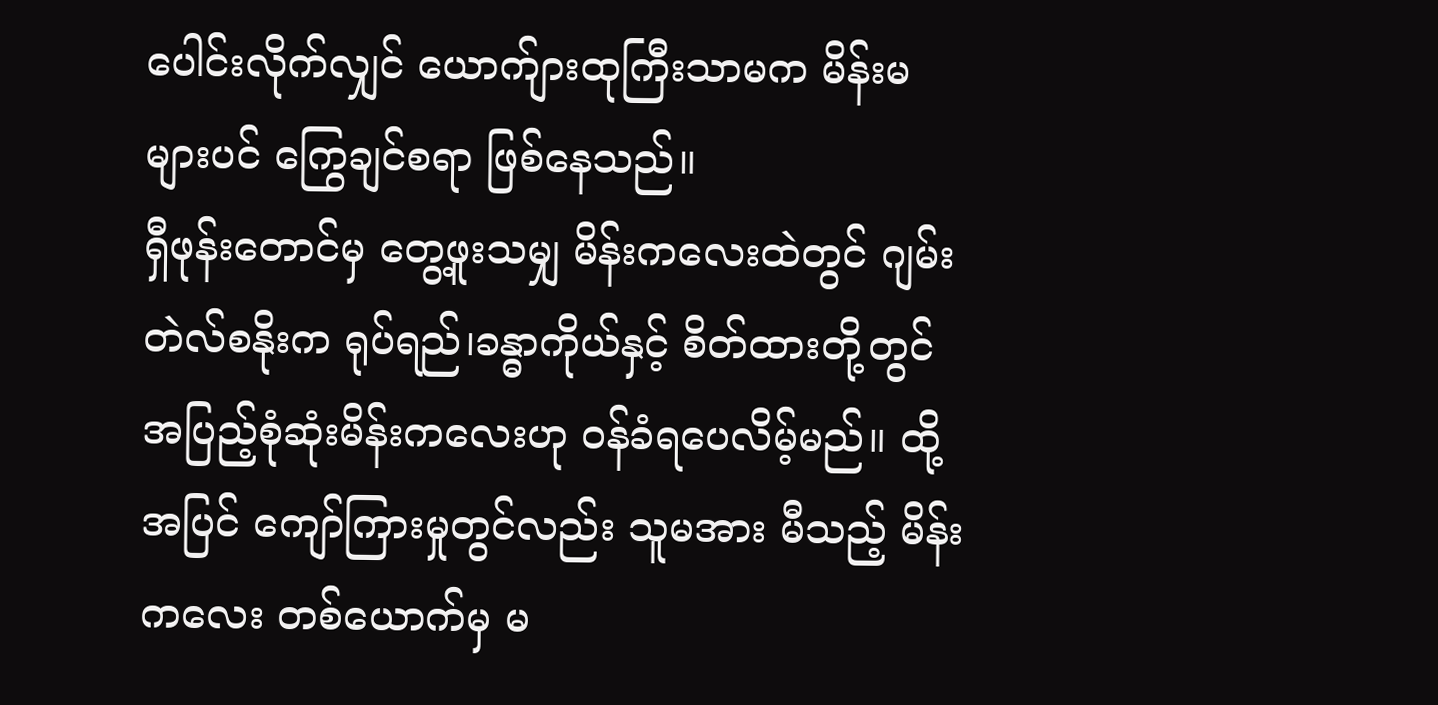ပေါင်းလိုက်လျှင် ယောက်ျားထုကြီးသာမက မိန်းမများပင် ကြွေချင်စရာ ဖြစ်နေသည်။
ရှီဖုန်းတောင်မှ တွေ့ဖူးသမျှ မိန်းကလေးထဲတွင် ဂျမ်းတဲလ်စနိုးက ရုပ်ရည်၊ခန္ဓာကိုယ်နှင့် စိတ်ထားတို့တွင် အပြည့်စုံဆုံးမိန်းကလေးဟု ဝန်ခံရပေလိမ့်မည်။ ထို့အပြင် ကျော်ကြားမှုတွင်လည်း သူမအား မီသည့် မိန်းကလေး တစ်ယောက်မှ မ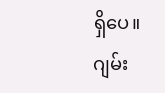ရှိပေ။
ဂျမ်း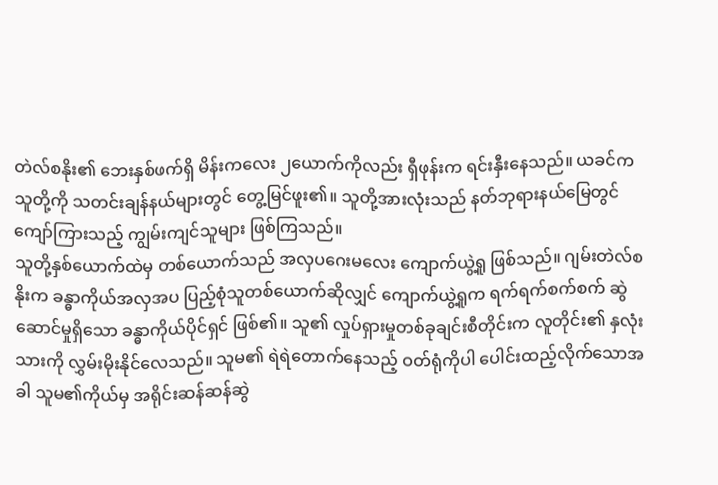တဲလ်စနိုး၏ ဘေးနှစ်ဖက်ရှိ မိန်းကလေး ၂ယောက်ကိုလည်း ရှီဖုန်းက ရင်းနှီးနေသည်။ ယခင်က သူတို့ကို သတင်းချန်နယ်များတွင် တွေ့မြင်ဖူး၏။ သူတို့အားလုံးသည် နတ်ဘုရားနယ်မြေတွင် ကျော်ကြားသည့် ကျွမ်းကျင်သူများ ဖြစ်ကြသည်။
သူတို့နှစ်ယောက်ထဲမှ တစ်ယောက်သည် အလှပဂေးမလေး ကျောက်ယွဲ့ရူ ဖြစ်သည်။ ဂျမ်းတဲလ်စနိုးက ခန္ဓာကိုယ်အလှအပ ပြည့်စုံသူတစ်ယောက်ဆိုလျှင် ကျောက်ယွဲ့ရူက ရက်ရက်စက်စက် ဆွဲဆောင်မှုရှိသော ခန္ဓာကိုယ်ပိုင်ရှင် ဖြစ်၏။ သူ၏ လှုပ်ရှားမှုတစ်ခုချင်းစီတိုင်းက လူတိုင်း၏ နှလုံးသားကို လွှမ်းမိုးနိုင်လေသည်။ သူမ၏ ရဲရဲတောက်နေသည့် ဝတ်ရုံကိုပါ ပေါင်းထည့်လိုက်သောအခါ သူမ၏ကိုယ်မှ အရိုင်းဆန်ဆန်ဆွဲ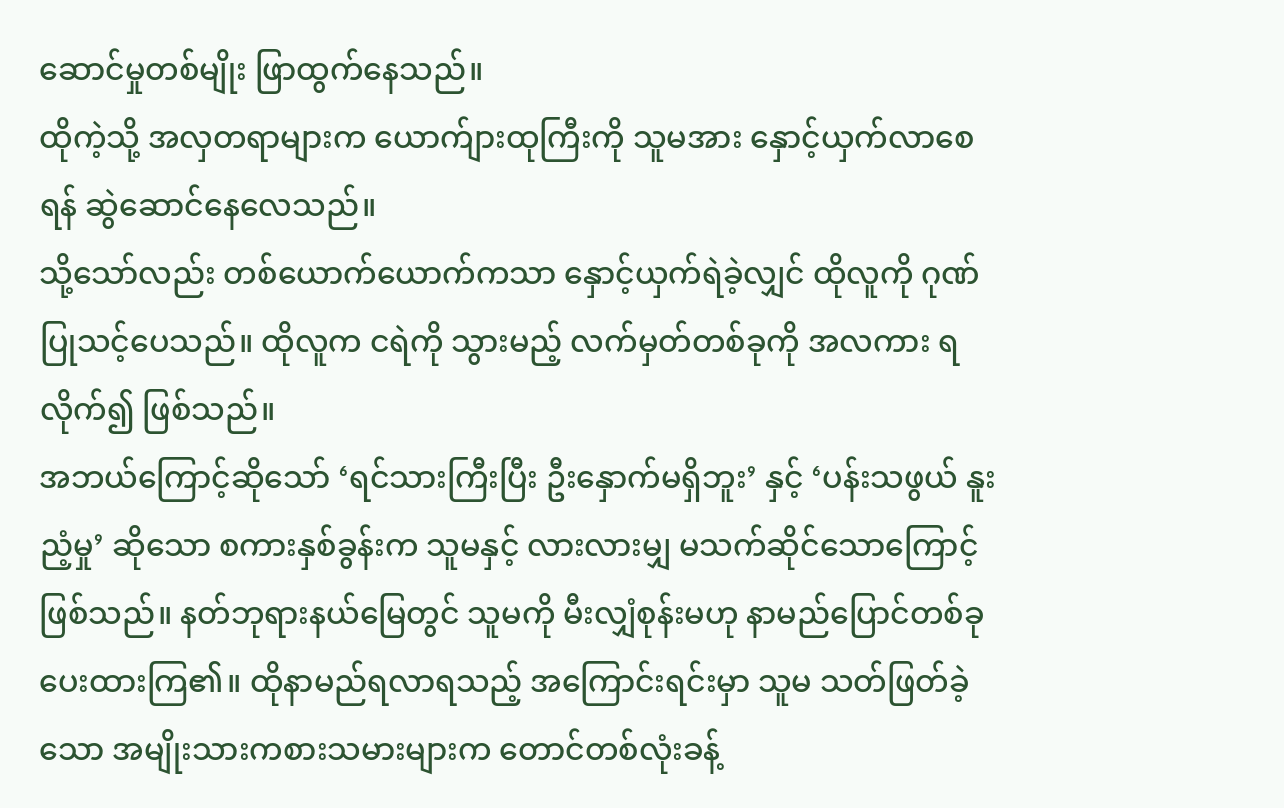ဆောင်မှုတစ်မျိုး ဖြာထွက်နေသည်။
ထိုကဲ့သို့ အလှတရာများက ယောက်ျားထုကြီးကို သူမအား နှောင့်ယှက်လာစေရန် ဆွဲဆောင်နေလေသည်။
သို့သော်လည်း တစ်ယောက်ယောက်ကသာ နှောင့်ယှက်ရဲခဲ့လျှင် ထိုလူကို ဂုဏ်ပြုသင့်ပေသည်။ ထိုလူက ငရဲကို သွားမည့် လက်မှတ်တစ်ခုကို အလကား ရလိုက်၍ ဖြစ်သည်။
အဘယ်ကြောင့်ဆိုသော် ‘ရင်သားကြီးပြီး ဦးနှောက်မရှိဘူး’ နှင့် ‘ပန်းသဖွယ် နူးညံ့မှု’ ဆိုသော စကားနှစ်ခွန်းက သူမနှင့် လားလားမျှ မသက်ဆိုင်သောကြောင့် ဖြစ်သည်။ နတ်ဘုရားနယ်မြေတွင် သူမကို မီးလျှံစုန်းမဟု နာမည်ပြောင်တစ်ခု ပေးထားကြ၏။ ထိုနာမည်ရလာရသည့် အကြောင်းရင်းမှာ သူမ သတ်ဖြတ်ခဲ့သော အမျိုးသားကစားသမားများက တောင်တစ်လုံးခန့်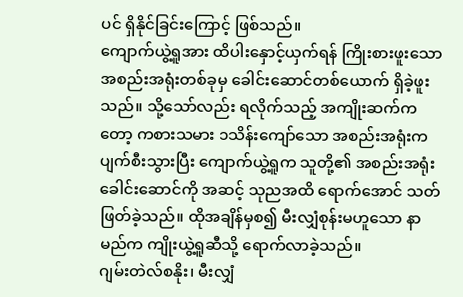ပင် ရှိနိုင်ခြင်းကြောင့် ဖြစ်သည်။
ကျောက်ယွဲ့ရူအား ထိပါးနှောင့်ယှက်ရန် ကြိုးစားဖူးသော အစည်းအရုံးတစ်ခုမှ ခေါင်းဆောင်တစ်ယောက် ရှိခဲ့ဖူးသည်။ သို့သော်လည်း ရလိုက်သည့် အကျိုးဆက်ကတော့ ကစားသမား ၁သိန်းကျော်သော အစည်းအရုံးက ပျက်စီးသွားပြီး ကျောက်ယွဲ့ရူက သူတို့၏ အစည်းအရုံးခေါင်းဆောင်ကို အဆင့် သုညအထိ ရောက်အောင် သတ်ဖြတ်ခဲ့သည်။ ထိုအချိန်မှစ၍ မီးလျှံစုန်းမဟူသော နာမည်က ကျိုးယွဲ့ရူဆီသို့ ရောက်လာခဲ့သည်။
ဂျမ်းတဲလ်စနိုး၊ မီးလျှံ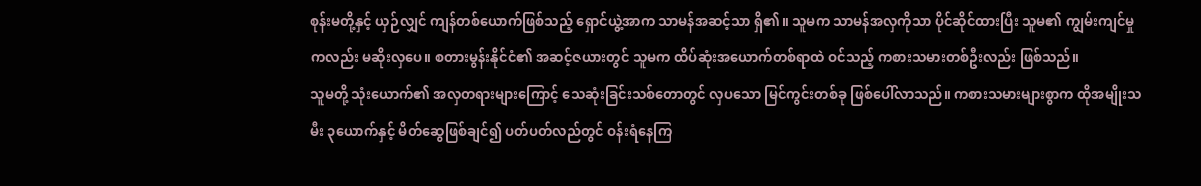စုန်းမတို့နှင့် ယှဉ်လျှင် ကျန်တစ်ယောက်ဖြစ်သည့် ရှောင်ယွဲ့အာက သာမန်အဆင့်သာ ရှိ၏။ သူမက သာမန်အလှကိုသာ ပိုင်ဆိုင်ထားပြီး သူမ၏ ကျွမ်းကျင်မှုကလည်း မဆိုးလှပေ။ စတားမွန်းနိုင်ငံ၏ အဆင့်ဇယားတွင် သူမက ထိပ်ဆုံးအယောက်တစ်ရာထဲ ဝင်သည့် ကစားသမားတစ်ဦးလည်း ဖြစ်သည်။
သူမတို့ သုံးယောက်၏ အလှတရားများကြောင့် သေဆုံးခြင်းသစ်တောတွင် လှပသော မြင်ကွင်းတစ်ခု ဖြစ်ပေါ်လာသည်။ ကစားသမားများစွာက ထိုအမျိုးသမီး ၃ယောက်နှင့် မိတ်ဆွေဖြစ်ချင်၍ ပတ်ပတ်လည်တွင် ဝန်းရံနေကြ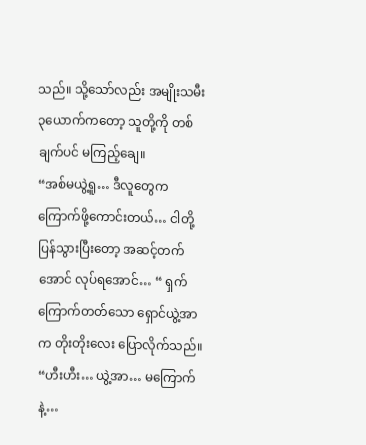သည်။ သို့သော်လည်း အမျိုးသမီး ၃ယောက်ကတော့ သူတို့ကို တစ်ချက်ပင် မကြည့်ချေ။
“အစ်မယွဲ့ရူ… ဒီလူတွေက ကြောက်ဖို့ကောင်းတယ်… ငါတို့ ပြန်သွားပြီးတော့ အဆင့်တက်အောင် လုပ်ရအောင်… “ ရှက်ကြောက်တတ်သော ရှောင်ယွဲ့အာက တိုးတိုးလေး ပြောလိုက်သည်။
“ဟီးဟီး… ယွဲ့အာ… မကြောက်နဲ့…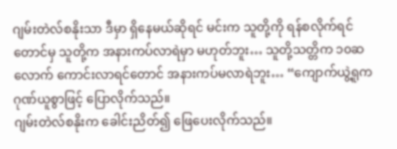ဂျမ်းတဲလ်စနိုးသာ ဒီမှာ ရှိနေမယ်ဆိုရင် မင်းက သူတို့ကို ရန်စလိုက်ရင်တောင်မှ သူတို့က အနားကပ်လာရဲမှာ မဟုတ်ဘူး… သူတို့သတ္တိက ၁၀ဆလောက် ကောင်းလာရင်တောင် အနားကပ်မလာရဲဘူး… “ကျောက်ယွဲ့ရူက ဂုဏ်ယူစွာဖြင့် ပြောလိုက်သည်။
ဂျမ်းတဲလ်စနိုးက ခေါင်းညိတ်၍ ဖြေပေးလိုက်သည်။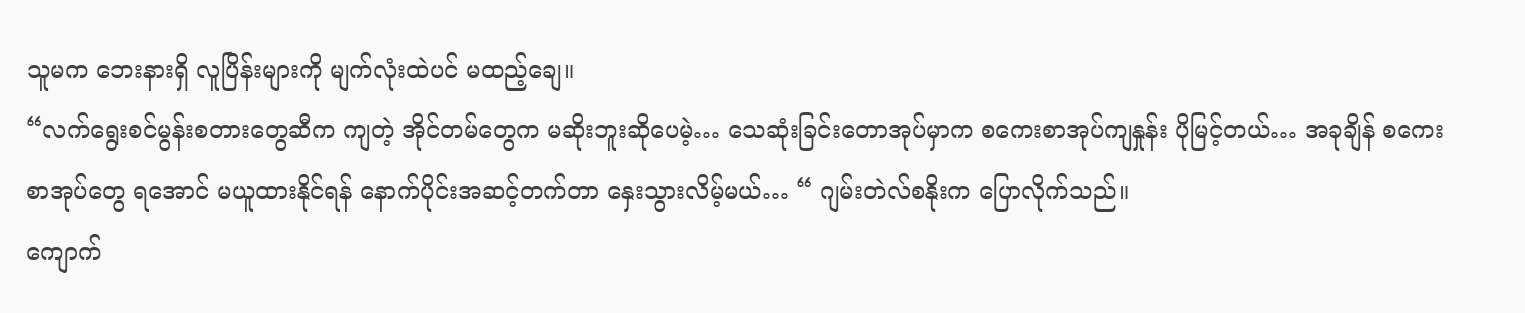သူမက ဘေးနားရှိ လူပြိန်းများကို မျက်လုံးထဲပင် မထည့်ချေ။
“လက်ရွေးစင်မွန်းစတားတွေဆီက ကျတဲ့ အိုင်တမ်တွေက မဆိုးဘူးဆိုပေမဲ့… သေဆုံးခြင်းတောအုပ်မှာက စကေးစာအုပ်ကျနှုန်း ပိုမြင့်တယ်… အခုချိန် စကေးစာအုပ်တွေ ရအောင် မယူထားနိုင်ရန် နောက်ပိုင်းအဆင့်တက်တာ နှေးသွားလိမ့်မယ်… “ ဂျမ်းတဲလ်စနိုးက ပြောလိုက်သည်။
ကျောက်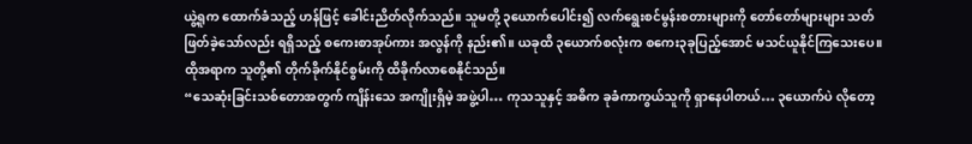ယွဲ့ရူက ထောက်ခံသည့် ဟန်ဖြင့် ခေါင်းညိတ်လိုက်သည်။ သူမတို့ ၃ယောက်ပေါင်း၍ လက်ရွေးစင်မွန်းစတားများကို တော်တော်များများ သတ်ဖြတ်ခဲ့သော်လည်း ရရှိသည့် စကေးစာအုပ်ကား အလွန်ကို နည်း၏။ ယခုထိ ၃ယောက်စလုံးက စကေး၃ခုပြည့်အောင် မသင်ယူနိုင်ကြသေးပေ။ ထိုအရာက သူတို့၏ တိုက်ခိုက်နိုင်စွမ်းကို ထိခိုက်လာစေနိုင်သည်။
“သေဆုံးခြင်းသစ်တောအတွက် ကျိန်းသေ အကျိုးရှိမဲ့ အဖွဲ့ပါ… ကုသသူနှင့် အဓိက ခုခံကာကွယ်သူကို ရှာနေပါတယ်… ၃ယောက်ပဲ လိုတော့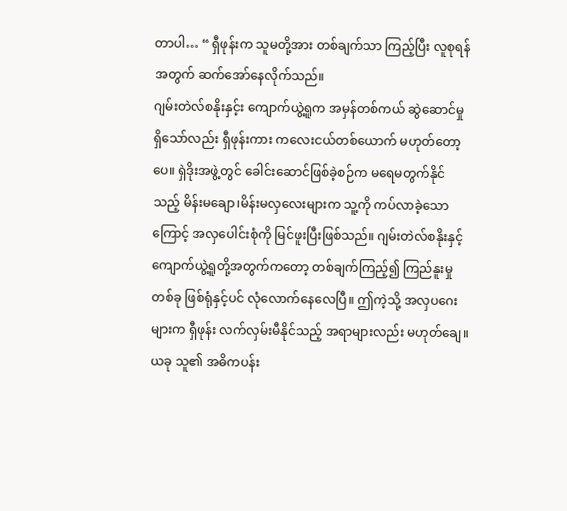တာပါ… “ ရှီဖုန်းက သူမတို့အား တစ်ချက်သာ ကြည့်ပြီး လူစုရန်အတွက် ဆက်အော်နေလိုက်သည်။
ဂျမ်းတဲလ်စနိုးနှင့်း ကျောက်ယွဲ့ရူက အမှန်တစ်ကယ် ဆွဲဆောင်မှု ရှိသော်လည်း ရှီဖုန်းကား ကလေးငယ်တစ်ယောက် မဟုတ်တော့ပေ။ ရှဲဒိုးအဖွဲ့တွင် ခေါင်းဆောင်ဖြစ်ခဲ့စဉ်က မရေမတွက်နိုင်သည့် မိန်းမချော၊မိန်းမလှလေးများက သူ့ကို ကပ်လာခဲ့သောကြောင့် အလှပေါင်းစုံကို မြင်ဖူးပြီးဖြစ်သည်။ ဂျမ်းတဲလ်စနိုးနှင့် ကျောက်ယွဲ့ရူတို့အတွက်ကတော့ တစ်ချက်ကြည့်၍ ကြည်နူးမှုတစ်ခု ဖြစ်ရုံနှင့်ပင် လုံလောက်နေလေပြီ။ ဤကဲ့သို့ အလှပဂေးများက ရှီဖုန်း လက်လှမ်းမီနိုင်သည့် အရာများလည်း မဟုတ်ချေ။ ယခု သူ၏ အဓိကပန်း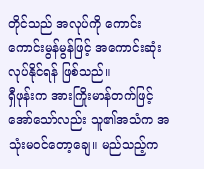တိုင်သည် အလုပ်ကို ကောင်းကောင်းမွန်မွန်ဖြင့် အကောင်းဆုံး လုပ်နိုင်ရန် ဖြစ်သည်။
ရှီဖုန်းက အားကြိုးမာန်တက်ဖြင့် အော်သော်လည်း သူ၏အသံက အသုံးမဝင်တော့ချေ။ မည်သည့်က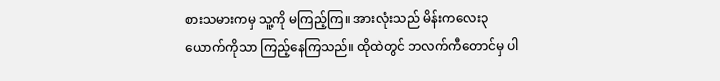စားသမားကမှ သူ့ကို မကြည့်ကြ။ အားလုံးသည် မိန်းကလေး၃ယောက်ကိုသာ ကြည့်နေကြသည်။ ထိုထဲတွင် ဘလက်ကီတောင်မှ ပါ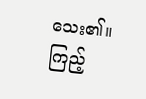သေး၏။ ကြည့်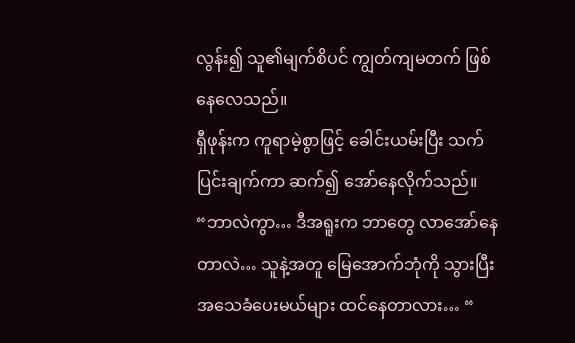လွန်း၍ သူ၏မျက်စိပင် ကျွတ်ကျမတက် ဖြစ်နေလေသည်။
ရှီဖုန်းက ကူရာမဲ့စွာဖြင့် ခေါင်းယမ်းပြီး သက်ပြင်းချက်ကာ ဆက်၍ အော်နေလိုက်သည်။
“ဘာလဲကွာ… ဒီအရူးက ဘာတွေ လာအော်နေတာလဲ… သူနဲ့အတူ မြေအောက်ဘုံကို သွားပြီး အသေခံပေးမယ်များ ထင်နေတာလား… “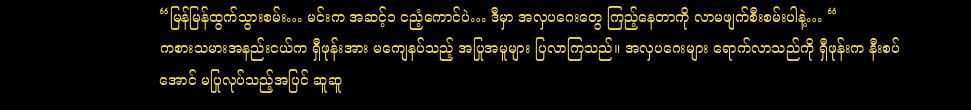“မြန်မြန်ထွက်သွားစမ်း… မင်းက အဆင့်၁ ငညံ့ကောင်ပဲ… ဒီမှာ အလှပဂေးတွေ ကြည့်နေတာကို လာမဖျက်စီးစမ်းပါနဲ့… “
ကစားသမားအနည်းငယ်က ရှီဖုန်းအား မကျေနပ်သည့် အပြုအမူများ ပြလာကြသည်။ အလှပဂေးများ ရောက်လာသည်ကို ရှီဖုန်းက နီးစပ်အောင် မပြုလုပ်သည့်အပြင် ဆူဆူ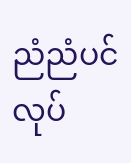ညံညံပင် လုပ်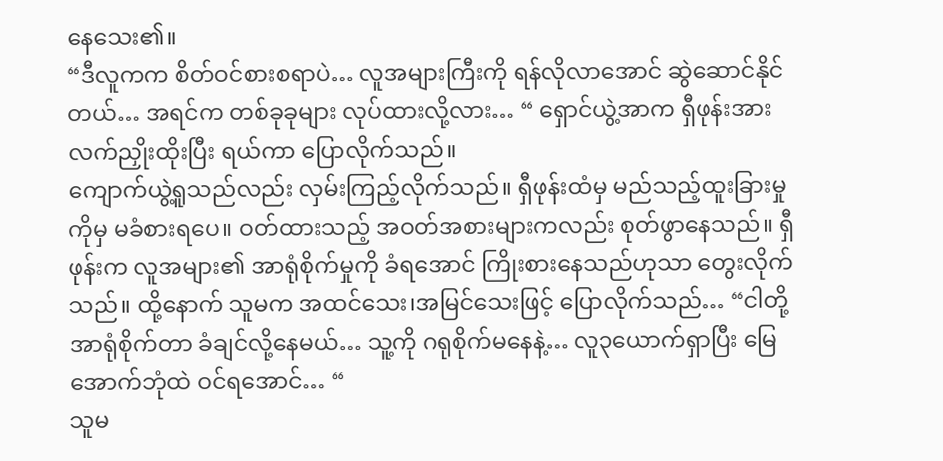နေသေး၏။
“ဒီလူကက စိတ်ဝင်စားစရာပဲ… လူအများကြီးကို ရန်လိုလာအောင် ဆွဲဆောင်နိုင်တယ်… အရင်က တစ်ခုခုများ လုပ်ထားလို့လား… “ ရှောင်ယွဲ့အာက ရှီဖုန်းအား လက်ညှိုးထိုးပြီး ရယ်ကာ ပြောလိုက်သည်။
ကျောက်ယွဲ့ရူသည်လည်း လှမ်းကြည့်လိုက်သည်။ ရှီဖုန်းထံမှ မည်သည့်ထူးခြားမှုကိုမှ မခံစားရပေ။ ဝတ်ထားသည့် အဝတ်အစားများကလည်း စုတ်ဖွာနေသည်။ ရှီဖုန်းက လူအများ၏ အာရုံစိုက်မှုကို ခံရအောင် ကြိုးစားနေသည်ဟုသာ တွေးလိုက်သည်။ ထို့နောက် သူမက အထင်သေး၊အမြင်သေးဖြင့် ပြောလိုက်သည်… “ငါတို့အာရုံစိုက်တာ ခံချင်လို့နေမယ်… သူ့ကို ဂရုစိုက်မနေနဲ့… လူ၃ယောက်ရှာပြီး မြေအောက်ဘုံထဲ ဝင်ရအောင်… “
သူမ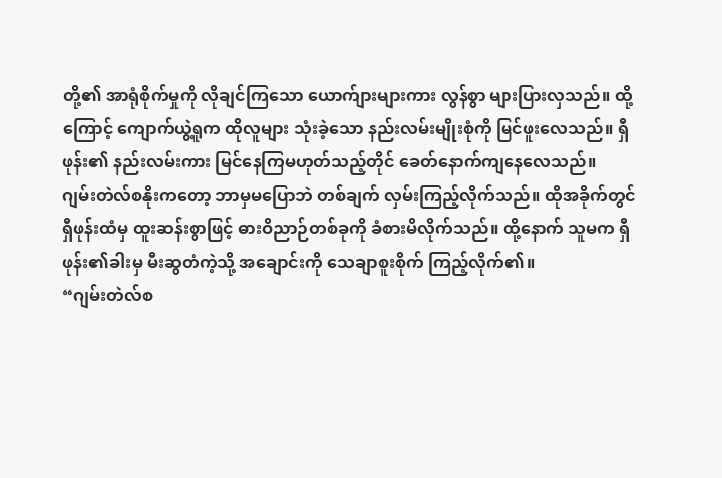တို့၏ အာရုံစိုက်မှုကို လိုချင်ကြသော ယောက်ျားများကား လွန်စွာ များပြားလှသည်။ ထို့ကြောင့် ကျောက်ယွဲ့ရူက ထိုလူများ သုံးခဲ့သော နည်းလမ်းမျိုးစုံကို မြင်ဖူးလေသည်။ ရှီဖုန်း၏ နည်းလမ်းကား မြင်နေကြမဟုတ်သည့်တိုင် ခေတ်နောက်ကျနေလေသည်။
ဂျမ်းတဲလ်စနိုးကတော့ ဘာမှမပြောဘဲ တစ်ချက် လှမ်းကြည့်လိုက်သည်။ ထိုအခိုက်တွင် ရှီဖုန်းထံမှ ထူးဆန်းစွာဖြင့် ဓားဝိညာဉ်တစ်ခုကို ခံစားမိလိုက်သည်။ ထို့နောက် သူမက ရှီဖုန်း၏ခါးမှ မီးဆွတံကဲ့သို့ အချောင်းကို သေချာစူးစိုက် ကြည့်လိုက်၏။
“ဂျမ်းတဲလ်စ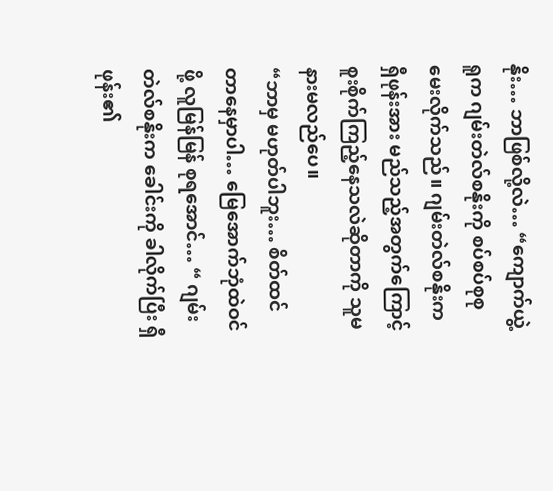နိုး… ဘာဖြစ်လို့လဲ… “ကျောက်ယွဲ့ရူက ဂျမ်းတဲလ်စနိုးကို စပ်စပ်စုစု မေးလိုက်သည်။ ဂျမ်းတဲလ်စနိုးက ရှီဖုန်းအား မည်သည့်အတွက်ကြောင့် စူးစိုက်ကြည့်နေသလဲဆိုတာကို သူမ နားမလည်ပေ။
“ဘာမှ မဟုတ်ပါဘူး… စိတ်ထင်တာနေမှာပါ… မြေအောက်ဘုံထဲဝင်ဖို့ လူမြန်မြန် စုရအောင်… “ ဂျမ်းတဲလ်စနိုးက ခေါင်းကို ခါလိုက်ပြီး ရှီဖုန်း၏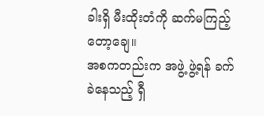ခါးရှိ မီးထိုးတံကို ဆက်မကြည့်တော့ချေ။
အစကတည်းက အဖွဲ့ ဖွဲ့ရန် ခက်ခဲနေသည့် ရှီ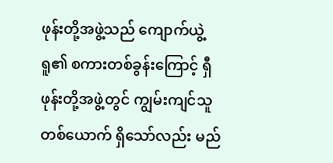ဖုန်းတို့အဖွဲ့သည် ကျောက်ယွဲ့ရူ၏ စကားတစ်ခွန်းကြောင့် ရှီဖုန်းတို့အဖွဲ့တွင် ကျွမ်းကျင်သူတစ်ယောက် ရှိသော်လည်း မည်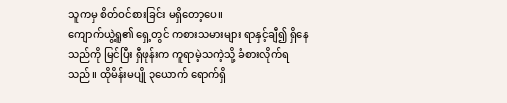သူကမှ စိတ်ဝင်စားခြင်း မရှိတော့ပေ။
ကျောက်ယွဲ့ရူ၏ ရှေ့တွင် ကစားသမားများ ရာနှင့်ချီ၍ ရှိနေသည်ကို မြင်ပြီး ရှီဖုန်းက ကူရာမဲ့သကဲ့သို့ ခံစားလိုက်ရသည်။ ထိုမိန်းမပျို ၃ယောက် ရောက်ရှိ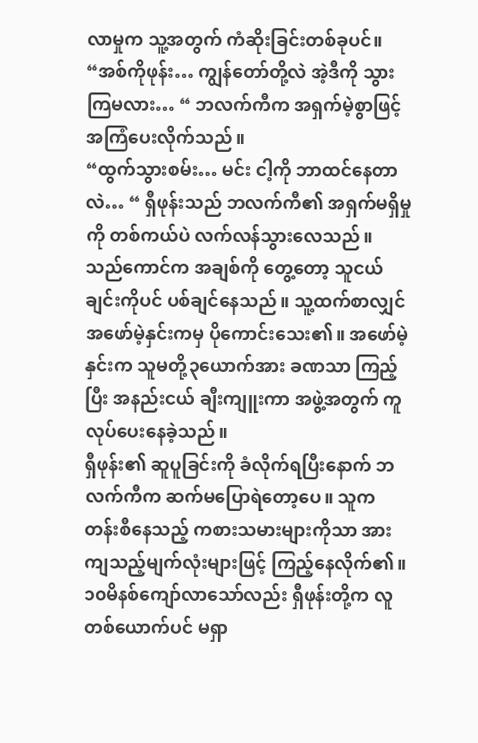လာမှုက သူ့အတွက် ကံဆိုးခြင်းတစ်ခုပင်။
“အစ်ကိုဖုန်း… ကျွန်တော်တို့လဲ အဲ့ဒီကို သွားကြမလား… “ ဘလက်ကီက အရှက်မဲ့စွာဖြင့် အကြံပေးလိုက်သည်။
“ထွက်သွားစမ်း… မင်း ငါ့ကို ဘာထင်နေတာလဲ… “ ရှီဖုန်းသည် ဘလက်ကီ၏ အရှက်မရှိမှုကို တစ်ကယ်ပဲ လက်လန်သွားလေသည်။ သည်ကောင်က အချစ်ကို တွေ့တော့ သူငယ်ချင်းကိုပင် ပစ်ချင်နေသည်။ သူ့ထက်စာလျှင် အဖော်မဲ့နှင်းကမှ ပိုကောင်းသေး၏။ အဖော်မဲ့နှင်းက သူမတို့၃ယောက်အား ခဏသာ ကြည့်ပြီး အနည်းငယ် ချီးကျူးကာ အဖွဲ့အတွက် ကူလုပ်ပေးနေခဲ့သည်။
ရှီဖုန်း၏ ဆူပူခြင်းကို ခံလိုက်ရပြီးနောက် ဘလက်ကီက ဆက်မပြောရဲတော့ပေ။ သူက တန်းစီနေသည့် ကစားသမားများကိုသာ အားကျသည့်မျက်လုံးများဖြင့် ကြည့်နေလိုက်၏။
၁၀မိနစ်ကျော်လာသော်လည်း ရှီဖုန်းတို့က လူတစ်ယောက်ပင် မရှာ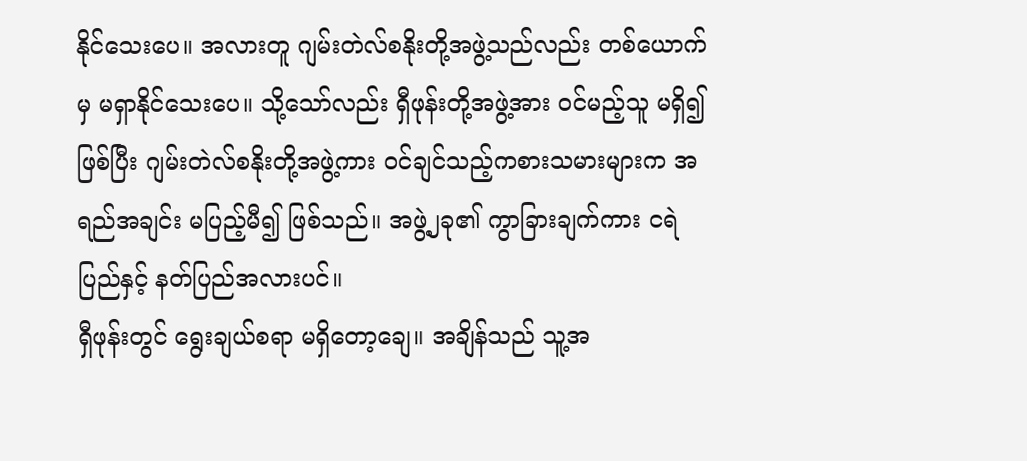နိုင်သေးပေ။ အလားတူ ဂျမ်းတဲလ်စနိုးတို့အဖွဲ့သည်လည်း တစ်ယောက်မှ မရှာနိုင်သေးပေ။ သို့သော်လည်း ရှီဖုန်းတို့အဖွဲ့အား ဝင်မည့်သူ မရှိ၍ ဖြစ်ပြီး ဂျမ်းတဲလ်စနိုးတို့အဖွဲ့ကား ဝင်ချင်သည့်ကစားသမားများက အရည်အချင်း မပြည့်မီ၍ ဖြစ်သည်။ အဖွဲ့၂ခု၏ ကွာခြားချက်ကား ငရဲပြည်နှင့် နတ်ပြည်အလားပင်။
ရှီဖုန်းတွင် ရွေးချယ်စရာ မရှိတော့ချေ။ အချိန်သည် သူ့အ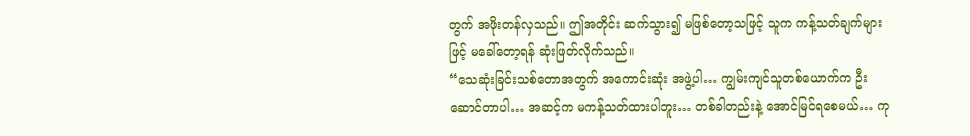တွက် အဖိုးတန်လှသည်။ ဤအတိုင်း ဆက်သွား၍ မဖြစ်တော့သဖြင့် သူက ကန့်သတ်ချက်များဖြင့် မခေါ်တော့ရန် ဆုံးဖြတ်လိုက်သည်။
“သေဆုံးခြင်းသစ်တောအတွက် အကောင်းဆုံး အဖွဲ့ပါ… ကျွမ်းကျင်သူတစ်ယောက်က ဦးဆောင်တာပါ… အဆင့်က မကန့်သတ်ထားပါဘူး… တစ်ခါတည်းနဲ့ အောင်မြင်ရစေမယ်… ကု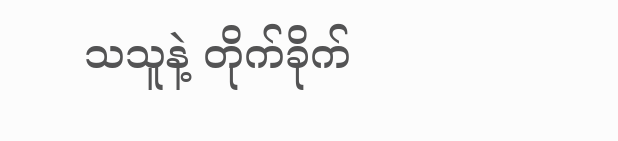သသူနဲ့ တိုက်ခိုက်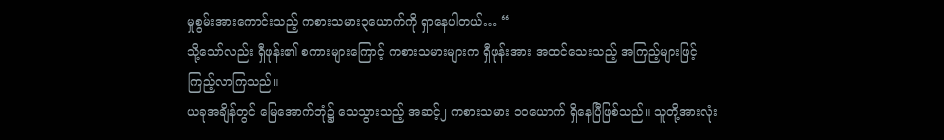မှုစွမ်းအားကောင်းသည့် ကစားသမား၃ယောက်ကို ရှာနေပါတယ်… “
သို့သော်လည်း ရှီဖုန်း၏ စကားများကြောင့် ကစားသမားများက ရှီဖုန်းအား အထင်သေးသည့် အကြည့်များဖြင့် ကြည့်လာကြသည်။
ယခုအချိန်တွင် မြေအောက်ဘုံ၌ သေသွားသည့် အဆင့်၂ ကစားသမား ၁၀ယောက် ရှိနေပြီဖြစ်သည်။ သူတို့အားလုံး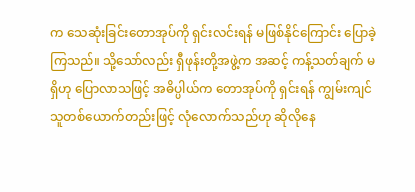က သေဆုံးခြင်းတောအုပ်ကို ရှင်းလင်းရန် မဖြစ်နိုင်ကြောင်း ပြောခဲ့ကြသည်။ သို့သော်လည်း ရှီဖုန်းတို့အဖွဲ့က အဆင့် ကန့်သတ်ချက် မရှိဟု ပြောလာသဖြင့် အဓိပ္ပါယ်က တောအုပ်ကို ရှင်းရန် ကျွမ်းကျင်သူတစ်ယောက်တည်းဖြင့် လုံလောက်သည်ဟု ဆိုလိုနေ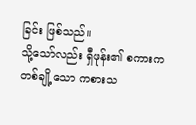ခြင်း ဖြစ်သည်။
သို့သော်လည်း ရှီဖုန်း၏ စကားက တစ်ချို့သော ကစားသ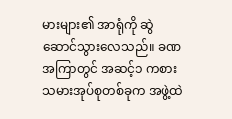မားများ၏ အာရုံကို ဆွဲဆောင်သွားလေသည်။ ခဏအကြာတွင် အဆင့်၁ ကစားသမားအုပ်စုတစ်ခုက အဖွဲ့ထဲ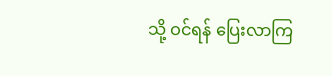သို့ ဝင်ရန် ပြေးလာကြ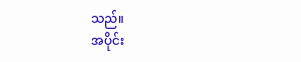သည်။
အပိုင်း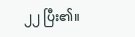၂၂ ပြီး၏။